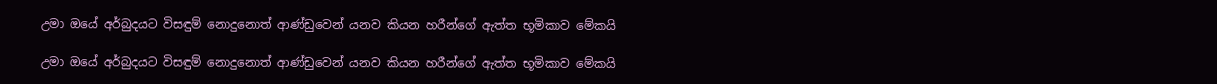උමා ඔයේ අර්බුදයට විසඳුම් නොදුනොත් ආණ්ඩුවෙන් යනව කියන හරීන්ගේ ඇත්ත භූමිකාව මේකයි

උමා ඔයේ අර්බුදයට විසඳුම් නොදුනොත් ආණ්ඩුවෙන් යනව කියන හරීන්ගේ ඇත්ත භූමිකාව මේකයි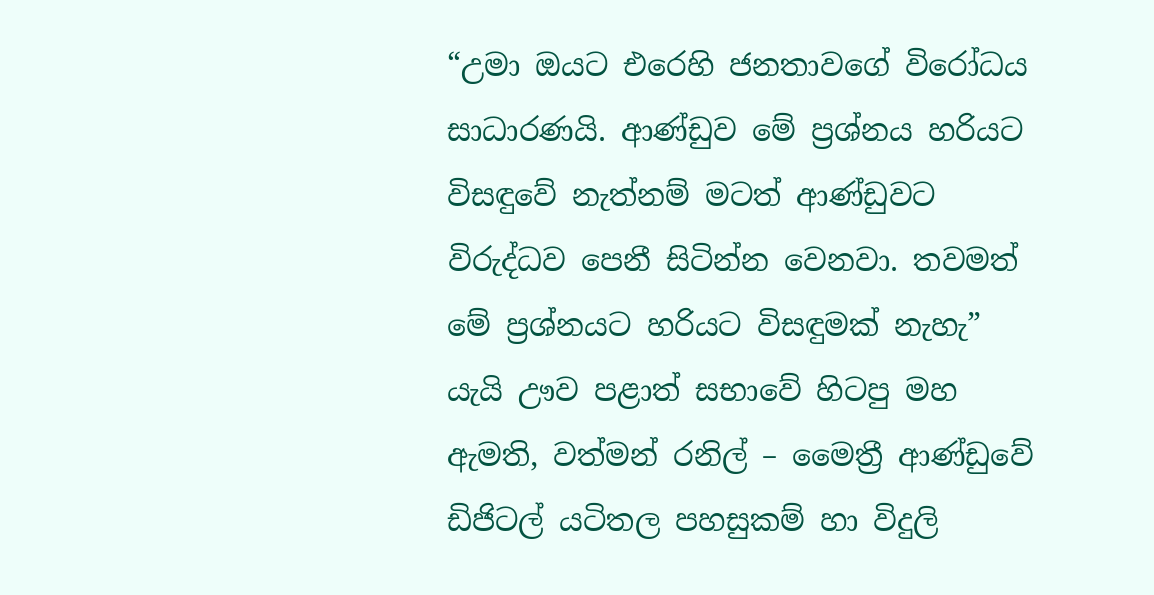“උමා ඔයට එරෙහි ජනතාවගේ විරෝධය සාධාරණයි. ආණ්ඩුව මේ ප්‍රශ්නය හරියට විසඳුවේ නැත්නම් මටත් ආණ්ඩුවට විරුද්ධව පෙනී සිටින්න වෙනවා. තවමත් මේ ප්‍රශ්නයට හරියට විසඳුමක් නැහැ” යැයි ඌව පළාත් සභාවේ හිටපු මහ ඇමති, වත්මන් රනිල් – මෛත්‍රී ආණ්ඩුවේ ඩිජිටල් යටිතල පහසුකම් හා විදුලි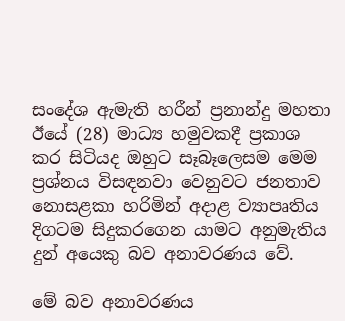සංදේශ ඇමැති හරීන් ප්‍රනාන්දු මහතා ඊයේ (28) මාධ්‍ය හමුවකදී ප්‍රකාශ කර සිටියද ඔහුට සෑබෑලෙසම මෙම ප්‍රශ්නය විසඳනවා වෙනුවට ජනතාව නොසළකා හරිමින් අදාළ ව්‍යාපෘතිය දිගටම සිදුකරගෙන යාමට අනුමැතිය දුන් අයෙකු බව අනාවරණය වේ.

මේ බව අනාවරණය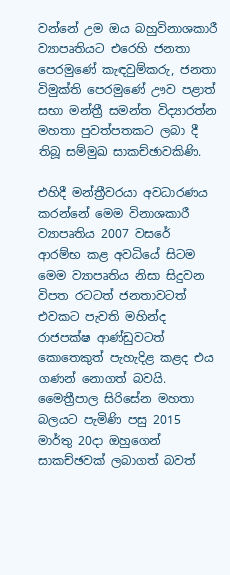වන්නේ උම ඔය බහුවිනාශකාරී ව්‍යාපෘතියට එරෙහි ජනතා පෙරමුණේ කැඳවුම්කරු, ජනතා විමුක්ති පෙරමුණේ ඌව පළාත් සභා මන්ත්‍රී සමන්ත විද්‍යාරත්න මහතා පුවත්පතකට ලබා දී තිබූ සම්මුඛ සාකච්ඡාවකිණි.

එහිදී මන්ත්‍රීවරයා අවධාරණය කරන්නේ මෙම විනාශකාරී ව්‍යාපෘතිය 2007 වසරේ ආරම්භ කළ අවධියේ සිටම මෙම ව්‍යාපෘතිය නිසා සිදුවන විපත රටටත් ජනතාවටත් එවකට පැවති මහින්ද රාජපක්ෂ ආණ්ඩුවටත් කොතෙකුත් පැහැදිළ කළද එය ගණන් නොගත් බවයි. මෛත්‍රීපාල සිරිසේන මහතා බලයට පැමිණි පසු 2015 මාර්තු 20දා ඔහුගෙන් සාකච්ඡවක් ලබාගත් බවත්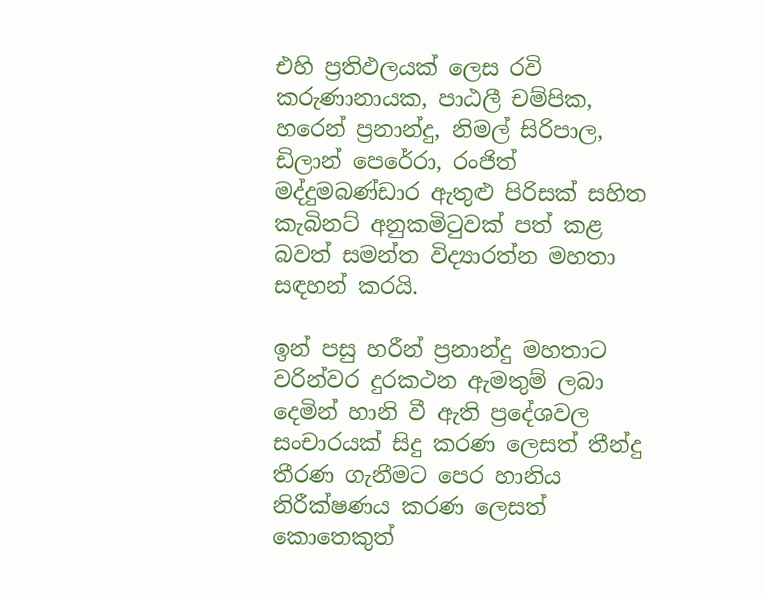එහි ප්‍රතිඵලයක් ලෙස රවි කරුණානායක, පාඨලී චම්පික, හරෙන් ප්‍රනාන්දු, නිමල් සිරිපාල, ඩිලාන් පෙරේරා, රංජිත් මද්දුමබණ්ඩාර ඇතුළු පිරිසක් සහිත කැබිනට් අනුකමිටුවක් පත් කළ බවත් සමන්ත විද්‍යාරත්න මහතා සඳහන් කරයි.

ඉන් පසු හරීන් ප්‍රනාන්දු මහතාට වරින්වර දුරකථන ඇමතුම් ලබා දෙමින් හානි වී ඇති ප්‍රදේශවල සංචාරයක් සිදු කරණ ලෙසත් තීන්දු තීරණ ගැනීමට පෙර හානිය නිරීක්ෂණය කරණ ලෙසත් කොතෙකුත්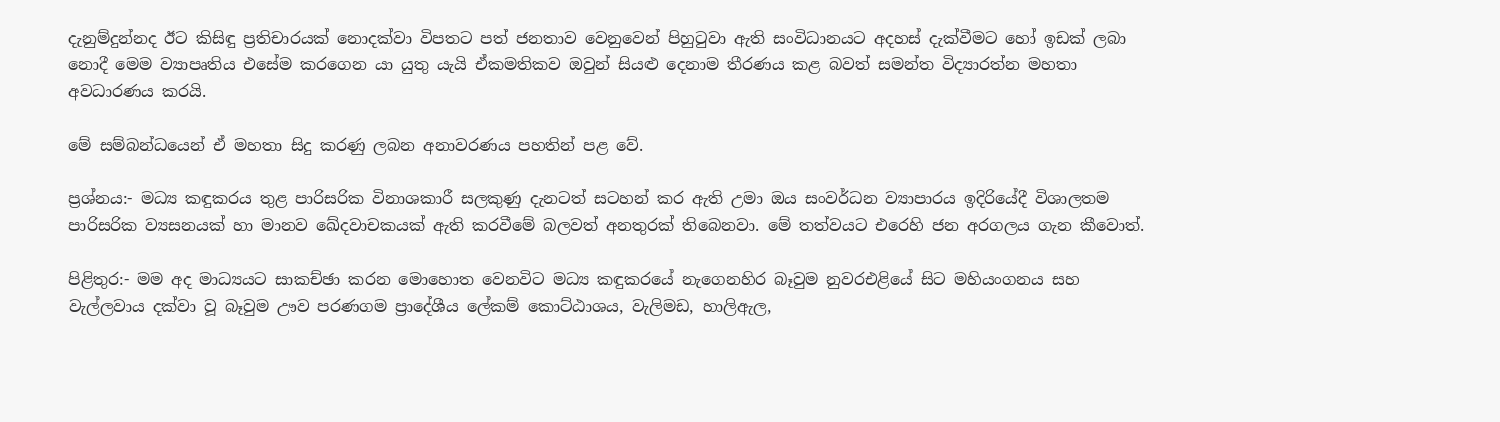දැනුම්දුන්නද ඊට කිසිඳු ප්‍රතිචාරයක් නොදක්වා විපතට පත් ජනතාව වෙනුවෙන් පිහුටුවා ඇති සංවිධානයට අදහස් දැක්වීමට හෝ ඉඩක් ලබා නොදී මෙම ව්‍යාපෘතිය එසේම කරගෙන යා යුතු යැයි ඒකමතිකව ඔවුන් සියළු දෙනාම තීරණය කළ බවත් සමන්ත විද්‍යාරත්න මහතා අවධාරණය කරයි.

මේ සම්බන්ධයෙන් ඒ මහතා සිදු කරණු ලබන අනාවරණය පහතින් පළ වේ.

ප්‍රශ්නය:- මධ්‍ය කඳුකරය තුළ පාරිසරික විනාශකාරී සලකුණු දැනටත් සටහන් කර ඇති උමා ඔය සංවර්ධන ව්‍යාපාරය ඉදිරියේදී විශාලතම පාරිසරික ව්‍යසනයක් හා මානව ඛේදවාචකයක් ඇති කරවීමේ බලවත් අනතුරක් තිබෙනවා. මේ තත්වයට එරෙහි ජන අරගලය ගැන කීවොත්.

පිළිතුර:- මම අද මාධ්‍යයට සාකච්ඡා කරන මොහොත වෙනවිට මධ්‍ය කඳුකරයේ නැගෙනහිර බෑවුම නුවරඑළියේ සිට මහියංගනය සහ වැල්ලවාය දක්වා වූ බෑවුම ඌව පරණගම ප්‍රාදේශීය ලේකම් කොට්ඨාශය, වැලිමඩ, හාලිඇල,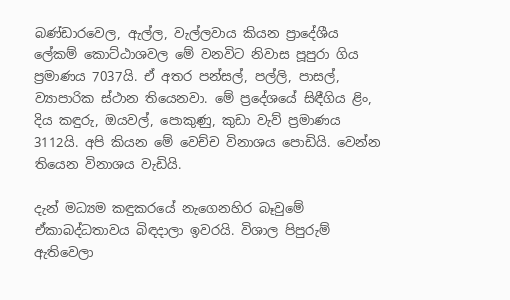බණ්ඩාරවෙල, ඇල්ල, වැල්ලවාය කියන ප්‍රාදේශීය ලේකම් කොට්ඨාශවල මේ වනවිට නිවාස පූපුරා ගිය ප්‍රමාණය 7037යි. ඒ අතර පන්සල්, පල්ලි, පාසල්, ව්‍යාපාරික ස්ථාන තියෙනවා. මේ ප්‍රදේශයේ සිඳීගිය ළිං, දිය කඳුරු, ඔයවල්, පොකුණු, කුඩා වැව් ප්‍රමාණය 3112යි. අපි කියන මේ වෙච්ච විනාශය පොඩියි. වෙන්න තියෙන විනාශය වැඩියි.

දැන් මධ්‍යම කඳුකරයේ නැගෙනහිර බෑවුමේ ඒකාබද්ධතාවය බිඳදාලා ඉවරයි. විශාල පිපුරුම් ඇතිවෙලා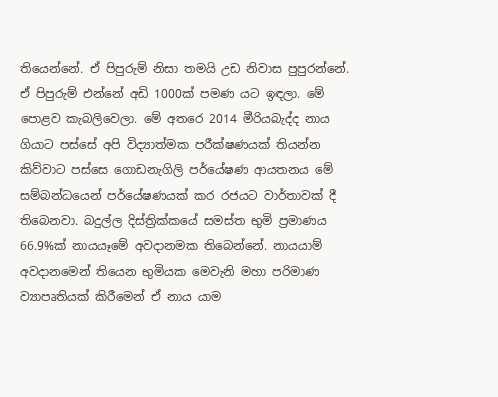තියෙන්නේ. ඒ පිපුරුම් නිසා තමයි උඩ නිවාස පුපුරන්නේ. ඒ පිපුරුම් එන්නේ අඩි 1000ක් පමණ යට ඉඳලා. මේ පොළව කැබලිවෙලා. මේ අතරෙ 2014 මීරියබැද්ද නාය ගියාට පස්සේ අපි විද්‍යාත්මක පරීක්ෂණයක් තියන්න කිව්වාට පස්සෙ ගොඩනැගිලි පර්යේෂණ ආයතනය මේ සම්බන්ධයෙන් පර්යේෂණයක් කර රජයට වාර්තාවක් දී තිබෙනවා. බදුල්ල දිස්ත්‍රික්කයේ සමස්ත භුමි ප්‍රමාණය 66.9%ක් නායයෑමේ අවදානමක තිබෙන්නේ. නායයාම් අවදානමෙන් තියෙන භුමියක මෙවැනි මහා පරිමාණ ව්‍යාපෘතියක් කිරීමෙන් ඒ නාය යාම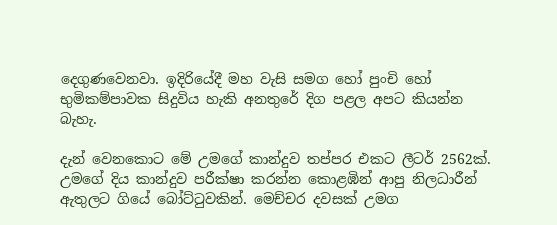දෙගුණවෙනවා. ඉදිරියේදී මහ වැසි සමග හෝ පුංචි හෝ භුමිකම්පාවක සිදුවිය හැකි අනතුරේ දිග පළල අපට කියන්න බැහැ.

දැන් වෙනකොට මේ උමගේ කාන්දුව තප්පර එකට ලීටර් 2562ක්. උමගේ දිය කාන්දුව පරීක්ෂා කරන්න කොළඹින් ආපු නිලධාරීන් ඇතුලට ගියේ බෝට්ටුවකින්. මෙච්චර දවසක් උමග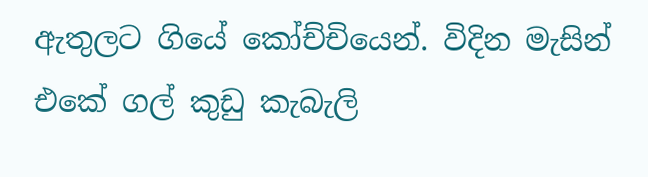ඇතුලට ගියේ කෝච්චියෙන්. විදින මැසින් එකේ ගල් කුඩු කැබැලි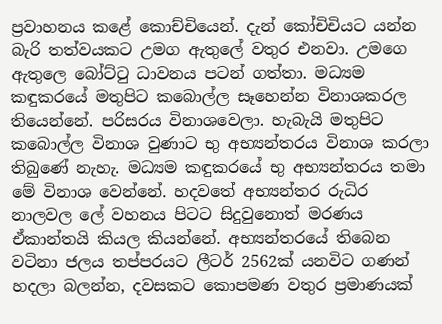ප්‍රවාහනය කළේ කොච්චියෙන්. දැන් කෝචිචියට යන්න බැරි තත්වයකට උමග ඇතුලේ වතුර එනවා. උමගෙ ඇතුලෙ බෝට්ටු ධාවනය පටන් ගත්තා. මධ්‍යම කඳුකරයේ මතුපිට කබොල්ල සෑහෙන්න විනාශකරල තියෙන්නේ. පරිසරය විනාශවෙලා. හැබැයි මතුපිට කබොල්ල විනාශ වුණාට භු අභ්‍යන්තරය විනාශ කරලා තිබුණේ නැහැ. මධ්‍යම කඳුකරයේ භු අභ්‍යන්තරය තමා මේ විනාශ වෙන්නේ. හදවතේ අභ්‍යන්තර රුධිර නාලවල ලේ වහනය පිටට සිදුවුනොත් මරණය ඒකාන්තයි කියල කියන්නේ. අභ්‍යන්තරයේ තිබෙන වටිනා ජලය තප්පරයට ලීටර් 2562ක් යනවිට ගණන් හදලා බලන්න, දවසකට කොපමණ වතුර ප්‍රමාණයක්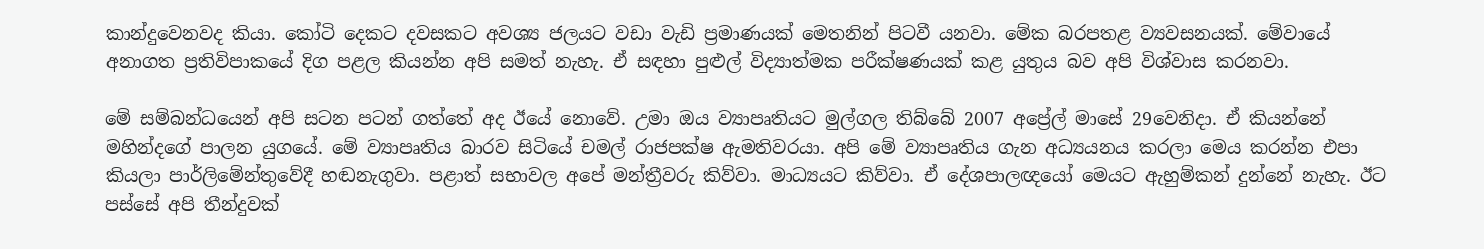කාන්දුවෙනවද කියා. කෝටි දෙකට දවසකට අවශ්‍ය ජලයට වඩා වැඩි ප්‍රමාණයක් මෙතනින් පිටවී යනවා. මේක බරපතළ ව්‍යවසනයක්. මේවායේ අනාගත ප්‍රතිවිපාකයේ දිග පළල කියන්න අපි සමත් නැහැ. ඒ සඳහා පුළුල් විද්‍යාත්මක පරීක්ෂණයක් කළ යුතුය බව අපි විශ්වාස කරනවා.

මේ සම්බන්ධයෙන් අපි සටන පටන් ගත්තේ අද ඊයේ නොවේ. උමා ඔය ව්‍යාපෘතියට මුල්ගල තිබ්බේ 2007 අප්‍රේල් මාසේ 29වෙනිදා. ඒ කියන්නේ මහින්දගේ පාලන යුගයේ. මේ ව්‍යාපෘතිය බාරව සිටියේ චමල් රාජපක්ෂ ඇමතිවරයා. අපි මේ ව්‍යාපෘතිය ගැන අධ්‍යයනය කරලා මෙය කරන්න එපා කියලා පාර්ලිමේන්තුවේදී හඬනැගුවා. පළාත් සභාවල අපේ මන්ත්‍රීවරු කිව්වා. මාධ්‍යයට කිව්වා. ඒ දේශපාලඥයෝ මෙයට ඇහුම්කන් දුන්නේ නැහැ. ඊට පස්සේ අපි තීන්දුවක්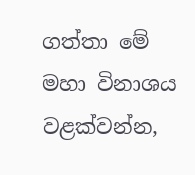ගත්තා මේ මහා විනාශය වළක්වන්න,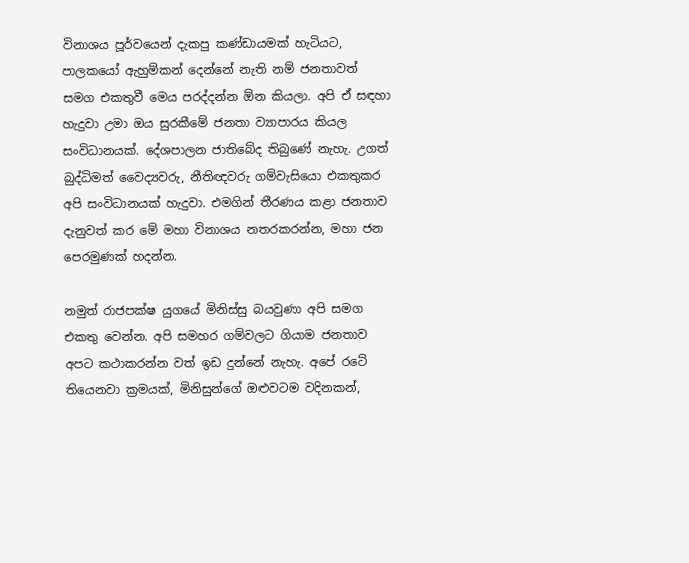විනාශය පූර්වයෙන් දැකපු කණ්ඩායමක් හැටියට, පාලකයෝ ඇහුම්කන් දෙන්නේ නැති නම් ජනතාවත් සමග එකතුවී මෙය පරද්දන්න ඕන කියලා. අපි ඒ සඳහා හැදුවා උමා ඔය සුරකීමේ ජනතා ව්‍යාපාරය කියල සංවිධානයක්. දේශපාලන ජාතිබේද තිබුණේ නැහැ. උගත් බුද්ධිමත් වෛද්‍යවරු, නීතිඥවරු ගම්වැසියො එකතුකර අපි සංවිධානයක් හැදුවා. එමගින් තීරණය කළා ජනතාව දැනුවත් කර මේ මහා විනාශය නතරකරන්න, මහා ජන පෙරමුණක් හදන්න.

නමුත් රාජපක්ෂ යුගයේ මිනිස්සු බයවුණා අපි සමග එකතු වෙන්න. අපි සමහර ගම්වලට ගියාම ජනතාව අපට කථාකරන්න වත් ඉඩ දුන්නේ නැහැ. අපේ රටේ තියෙනවා ක්‍රමයක්, මිනිසුන්ගේ ඔළුවටම වදිනකන්,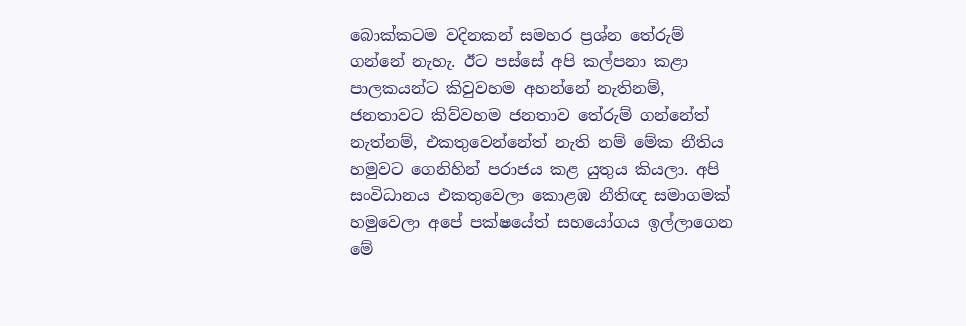බොක්කටම වදිනකන් සමහර ප්‍රශ්න තේරුම් ගන්නේ නැහැ. ඊට පස්සේ අපි කල්පනා කළා පාලකයන්ට කිවුවහම අහන්නේ නැතිනම්, ජනතාවට කිව්වහම ජනතාව තේරුම් ගන්නේත් නැත්නම්, එකතුවෙන්නේත් නැති නම් මේක නීතිය හමුවට ගෙනිහින් පරාජය කළ යුතුය කියලා. අපි සංවිධානය එකතුවෙලා කොළඹ නීතිඥ සමාගමක් හමුවෙලා අපේ පක්ෂයේත් සහයෝගය ඉල්ලාගෙන මේ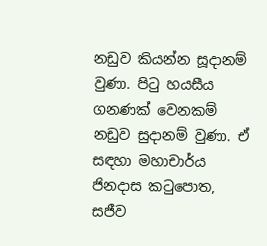නඩුව කියන්න සූදානම් වුණා. පිටු හයසීය ගනණක් වෙනකම් නඩුව සුදානම් වුණා. ඒ සඳහා මහාචාර්ය ජිනදාස කටුපොත, සජීව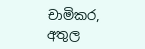චාමිකර,  අතුල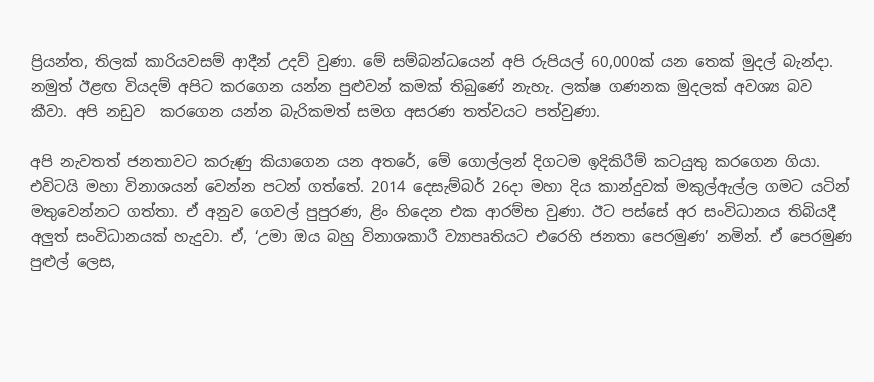ප්‍රියන්ත, තිලක් කාරියවසම් ආදීන් උදව් වුණා. මේ සම්බන්ධයෙන් අපි රුපියල් 60,000ක් යන තෙක් මුදල් බැන්දා. නමුත් ඊළඟ වියදම් අපිට කරගෙන යන්න පුළුවන් කමක් තිබුණේ නැහැ. ලක්ෂ ගණනක මුදලක් අවශ්‍ය බව කීවා. අපි නඩුව  කරගෙන යන්න බැරිකමත් සමග අසරණ තත්වයට පත්වුණා.

අපි නැවතත් ජනතාවට කරුණු කියාගෙන යන අතරේ, මේ ගොල්ලන් දිගටම ඉදිකිරීම් කටයුතු කරගෙන ගියා. එවිටයි මහා විනාශයන් වෙන්න පටන් ගත්තේ. 2014 දෙසැම්බර් 26දා මහා දිය කාන්දුවක් මකුල්ඇල්ල ගමට යටින් මතුවෙන්නට ගත්තා. ඒ අනුව ගෙවල් පුපුරණ, ළිං හිදෙන එක ආරම්භ වුණා. ඊට පස්සේ අර සංවිධානය තිබියදී අලුත් සංවිධානයක් හැදුවා. ඒ, ‘උමා ඔය බහු විනාශකාරී ව්‍යාපෘතියට එරෙහි ජනතා පෙරමුණ’ නමින්. ඒ පෙරමුණ පුළුල් ලෙස,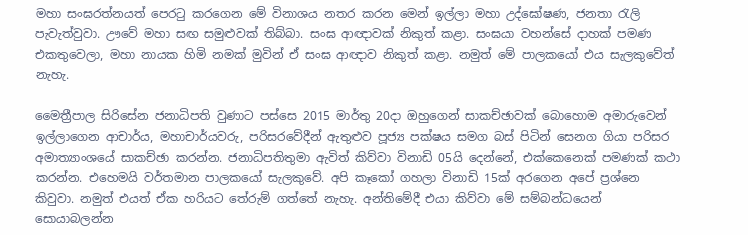මහා සංඝරත්නයත් පෙරටු කරගෙන මේ විනාශය නතර කරන මෙන් ඉල්ලා මහා උද්ඝෝෂණ, ජනතා රැලි පැවැත්වුවා. ඌවේ මහා සඟ සමුළුවක් තිබ්බා. සංඝ ආඥාවක් නිකුත් කළා. සංඝයා වහන්සේ දාහක් පමණ එකතුවෙලා, මහා නායක හිමි නමක් මුවින් ඒ සංඝ ආඥාව නිකුත් කළා. නමුත් මේ පාලකයෝ එය සැලකුවේත් නැහැ.

මෛත්‍රීපාල සිරිසේන ජනාධිපති වුණාට පස්සෙ 2015 මාර්තු 20දා ඔහුගෙන් සාකච්ඡාවක් බොහොම අමාරුවෙන් ඉල්ලාගෙන ආචාර්ය, මහාචාර්යවරු, පරිසරවේදීන් ඇතුළුව පූජ්‍ය පක්ෂය සමග බස් පිටින් සෙනග ගියා පරිසර අමාත්‍යාංශයේ සාකච්ඡා කරන්න. ජනාධිපතිතුමා ඇවිත් කිව්වා විනාඩි 05යි දෙන්නේ, එක්කෙනෙක් පමණක් කථා කරන්න. එහෙමයි වර්තමාන පාලකයෝ සැලකුවේ. අපි කෑකෝ ගහලා විනාඩි 15ක් අරගෙන අපේ ප්‍රශ්නෙ කිවුවා. නමුත් එයත් ඒක හරියට තේරුම් ගත්තේ නැහැ. අන්තිමේදී එයා කිව්වා මේ සම්බන්ධයෙන් සොයාබලන්න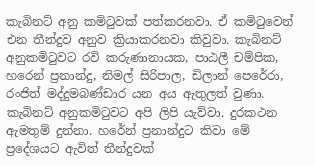කැබිනට් අනු කමිටුවක් පත්කරනවා. ඒ කමිටුවෙන් එන තීන්දුව අනුව ක්‍රියාකරනවා කිවුවා. කැබිනට් අනුකමිටුවට රවි කරුණානායක, පාඨලී චම්පික, හරෙන් ප්‍රනාන්දු, නිමල් සිරිපාල, ඩිලාන් පෙරේරා, රංජිත් මද්දුමබණ්ඩාර යන අය ඇතුලත් වුණා. කැබිනට් අනුකමිටුවට අපි ලිපි යැව්වා. දුරකථන ඇමතුම් දුන්නා. හරේන් ප්‍රනාන්දුට කිවා මේ ප්‍රදේශයට ඇවිත් තීන්දුවක්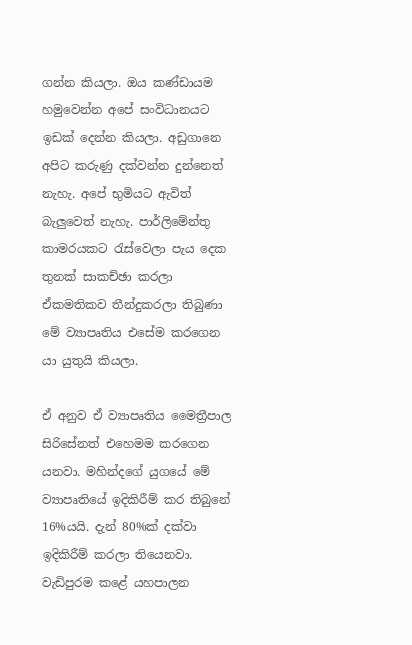ගන්න කියලා. ඔය කණ්ඩායම හමුවෙන්න අපේ සංවිධානයට ඉඩක් දෙන්න කියලා. අඩුගානෙ අපිට කරුණු දක්වන්න දුන්නෙත් නැහැ. අපේ භුමියට ඇවිත් බැලුවෙත් නැහැ. පාර්ලිමේන්තු කාමරයකට රැස්වෙලා පැය දෙක තුනක් සාකච්ඡා කරලා ඒකමතිකව තීන්දුකරලා තිබුණා මේ ව්‍යාපෘතිය එසේම කරගෙන යා යුතුයි කියලා.

ඒ අනුව ඒ ව්‍යාපෘතිය මෛත්‍රීපාල සිරිසේනත් එහෙමම කරගෙන යනවා. මහින්දගේ යුගයේ මේ ව්‍යාපෘතියේ ඉදිකිරීම් කර තිබුනේ 16%යයි. දැන් 80%ක් දක්වා ඉදිකිරීම් කරලා තියෙනවා. වැඩිපුරම කළේ යහපාලන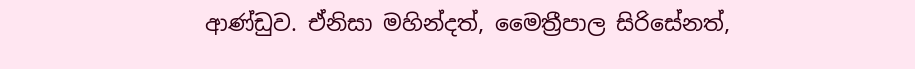ආණ්ඩුව. ඒනිසා මහින්දත්, මෛත්‍රීපාල සිරිසේනත්,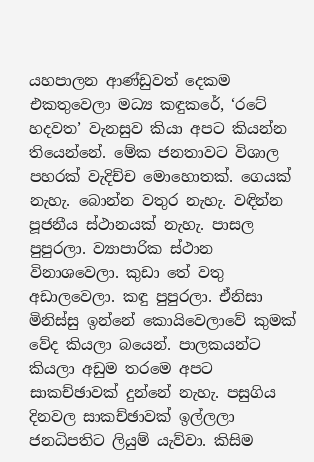යහපාලන ආණ්ඩුවත් දෙකම එකතුවෙලා මධ්‍ය කඳුකරේ, ‘රටේ හදවත’ වැනසුව කියා අපට කියන්න තියෙන්නේ. මේක ජනතාවට විශාල පහරක් වැදිච්ච මොහොතක්. ගෙයක් නැහැ. බොන්න වතුර නැහැ. වඳින්න පූජනීය ස්ථානයක් නැහැ. පාසල පුපුරලා. ව්‍යාපාරික ස්ථාන විනාශවෙලා. කුඩා තේ වතු අඩාලවෙලා. කඳු පුපුරලා. ඒනිසා මිනිස්සු ඉන්නේ කොයිවෙලාවේ කුමක් වේද කියලා බයෙන්. පාලකයන්ට කියලා අඩුම තරමෙ අපට සාකච්ඡාවක් දුන්නේ නැහැ. පසුගිය දිනවල සාකච්ඡාවක් ඉල්ලලා ජනධිපතිට ලියුම් යැව්වා. කිසිම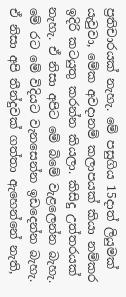ප්‍රතිචාරයක් නැහැ. මේ පසුගිය 15දාත් ලියුමක් යැවුවා, මේක අවදානම් කලාපයක් කියා නම්කර ඉදිරි කටයුතු කරන්න කියලා. කිසිදු උත්තරයක් නැහැ. ඒ නිසා අපිට මේ බිමේ වැළලෙන්න බැහැ. මේ රට මේ විදියට වැනසෙන්න ඉඩදෙන්න බැහැ. ඒ නිසා අපි තීන්දුවක් ගත්තා ඇහෙන්නේ නැති,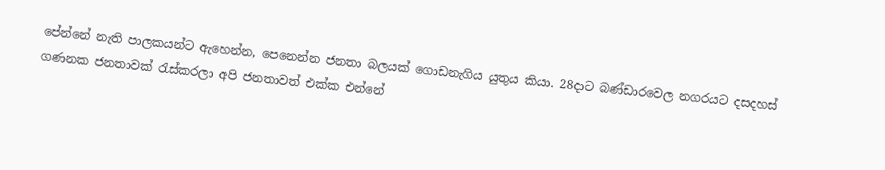පේන්නේ නැති පාලකයන්ට ඇහෙන්න, පෙනෙන්න ජනතා බලයක් ගොඩනැගිය යුතුය කියා. 28දාට බණ්ඩාරවෙල නගරයට දසදහස් ගණනක ජනතාවක් රැස්කරලා අපි ජනතාවත් එක්ක එන්නේ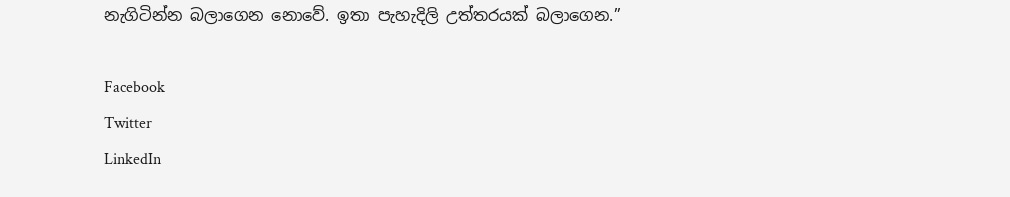නැගිටින්න බලාගෙන නොවේ. ඉතා පැහැදිලි උත්තරයක් බලාගෙන.”

Facebook
Twitter
LinkedIn